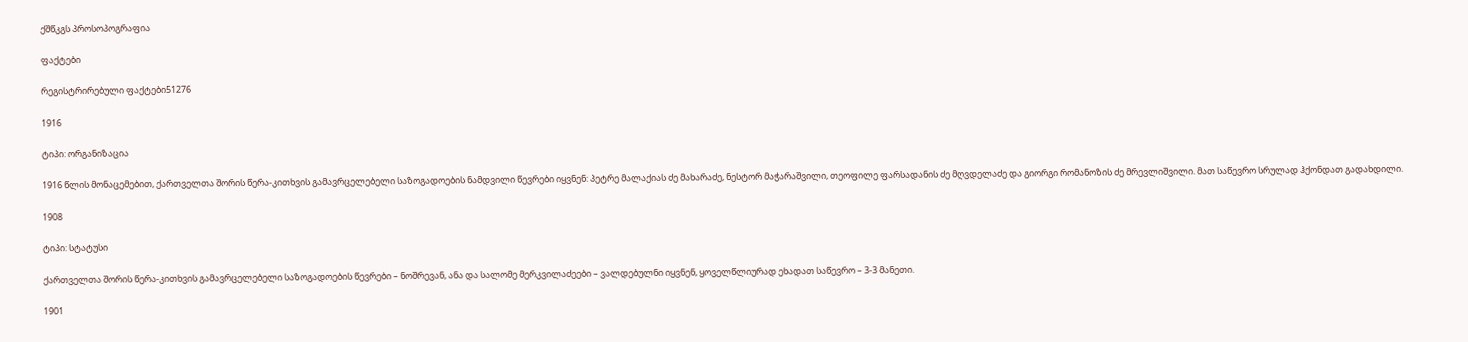ქშწკგს პროსოპოგრაფია

ფაქტები

რეგისტრირებული ფაქტები51276

1916

ტიპი: ორგანიზაცია

1916 წლის მონაცემებით, ქართველთა შორის წერა-კითხვის გამავრცელებელი საზოგადოების ნამდვილი წევრები იყვნენ: პეტრე მალაქიას ძე მახარაძე, ნესტორ მაჭარაშვილი, თეოფილე ფარსადანის ძე მღვდელაძე და გიორგი რომანოზის ძე მრევლიშვილი. მათ საწევრო სრულად ჰქონდათ გადახდილი.

1908

ტიპი: სტატუსი

ქართველთა შორის წერა-კითხვის გამავრცელებელი საზოგადოების წევრები – ნოშრევან, ანა და სალომე მერკვილაძეები – ვალდებულნი იყვნენ, ყოველწლიურად ეხადათ საწევრო – 3-3 მანეთი.

1901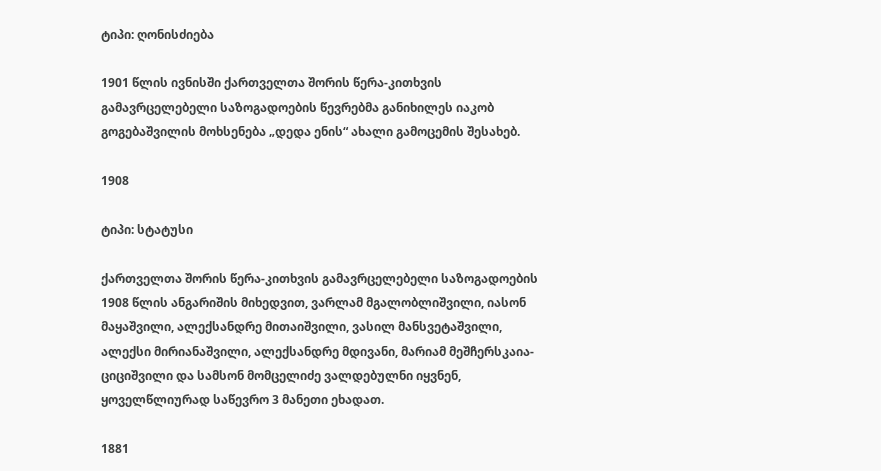ტიპი: ღონისძიება

1901 წლის ივნისში ქართველთა შორის წერა-კითხვის გამავრცელებელი საზოგადოების წევრებმა განიხილეს იაკობ გოგებაშვილის მოხსენება „დედა ენის“ ახალი გამოცემის შესახებ.

1908

ტიპი: სტატუსი

ქართველთა შორის წერა-კითხვის გამავრცელებელი საზოგადოების 1908 წლის ანგარიშის მიხედვით, ვარლამ მგალობლიშვილი, იასონ მაყაშვილი, ალექსანდრე მითაიშვილი, ვასილ მანსვეტაშვილი, ალექსი მირიანაშვილი, ალექსანდრე მდივანი, მარიამ მეშჩერსკაია-ციციშვილი და სამსონ მომცელიძე ვალდებულნი იყვნენ, ყოველწლიურად საწევრო 3 მანეთი ეხადათ.

1881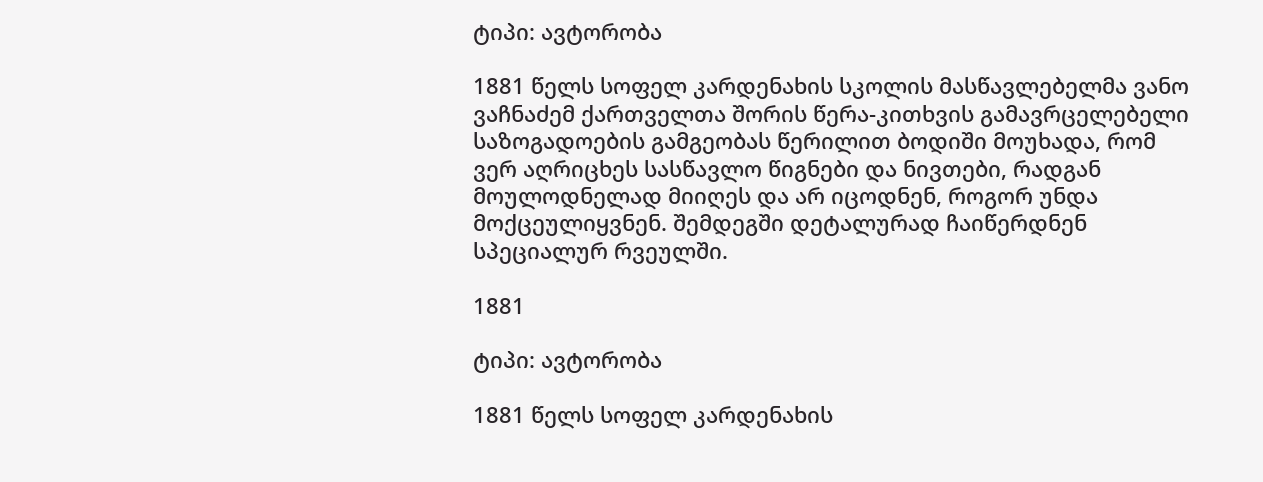ტიპი: ავტორობა

1881 წელს სოფელ კარდენახის სკოლის მასწავლებელმა ვანო ვაჩნაძემ ქართველთა შორის წერა-კითხვის გამავრცელებელი საზოგადოების გამგეობას წერილით ბოდიში მოუხადა, რომ ვერ აღრიცხეს სასწავლო წიგნები და ნივთები, რადგან მოულოდნელად მიიღეს და არ იცოდნენ, როგორ უნდა მოქცეულიყვნენ. შემდეგში დეტალურად ჩაიწერდნენ სპეციალურ რვეულში.

1881

ტიპი: ავტორობა

1881 წელს სოფელ კარდენახის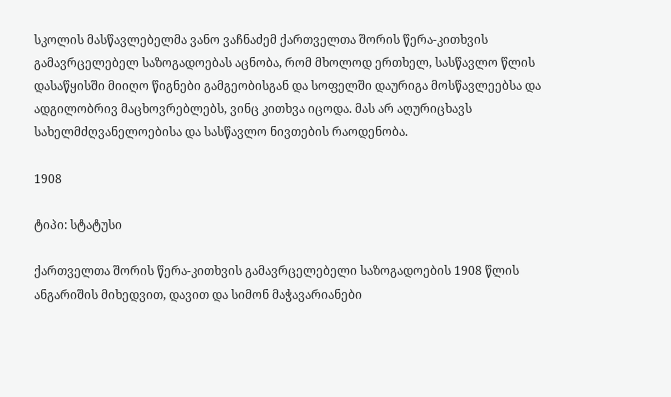სკოლის მასწავლებელმა ვანო ვაჩნაძემ ქართველთა შორის წერა-კითხვის გამავრცელებელ საზოგადოებას აცნობა, რომ მხოლოდ ერთხელ, სასწავლო წლის დასაწყისში მიიღო წიგნები გამგეობისგან და სოფელში დაურიგა მოსწავლეებსა და ადგილობრივ მაცხოვრებლებს, ვინც კითხვა იცოდა. მას არ აღურიცხავს სახელმძღვანელოებისა და სასწავლო ნივთების რაოდენობა.

1908

ტიპი: სტატუსი

ქართველთა შორის წერა-კითხვის გამავრცელებელი საზოგადოების 1908 წლის ანგარიშის მიხედვით, დავით და სიმონ მაჭავარიანები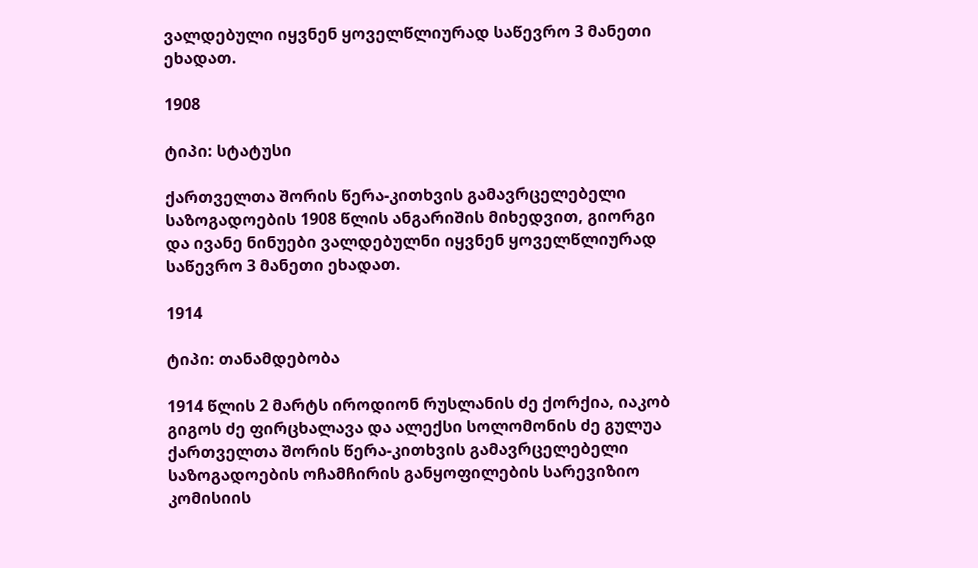ვალდებული იყვნენ ყოველწლიურად საწევრო 3 მანეთი ეხადათ.

1908

ტიპი: სტატუსი

ქართველთა შორის წერა-კითხვის გამავრცელებელი საზოგადოების 1908 წლის ანგარიშის მიხედვით, გიორგი და ივანე ნინუები ვალდებულნი იყვნენ ყოველწლიურად საწევრო 3 მანეთი ეხადათ.

1914

ტიპი: თანამდებობა

1914 წლის 2 მარტს იროდიონ რუსლანის ძე ქორქია, იაკობ გიგოს ძე ფირცხალავა და ალექსი სოლომონის ძე გულუა ქართველთა შორის წერა-კითხვის გამავრცელებელი საზოგადოების ოჩამჩირის განყოფილების სარევიზიო კომისიის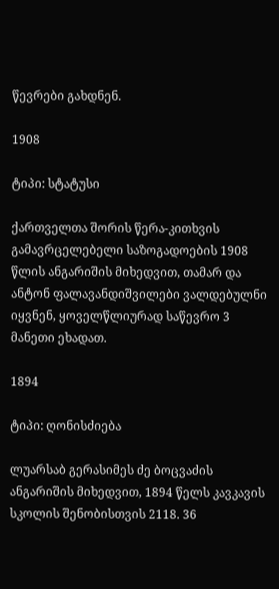წევრები გახდნენ.

1908

ტიპი: სტატუსი

ქართველთა შორის წერა-კითხვის გამავრცელებელი საზოგადოების 1908 წლის ანგარიშის მიხედვით, თამარ და ანტონ ფალავანდიშვილები ვალდებულნი იყვნენ, ყოველწლიურად საწევრო 3 მანეთი ეხადათ.

1894

ტიპი: ღონისძიება

ლუარსაბ გერასიმეს ძე ბოცვაძის ანგარიშის მიხედვით, 1894 წელს კავკავის სკოლის შენობისთვის 2118. 36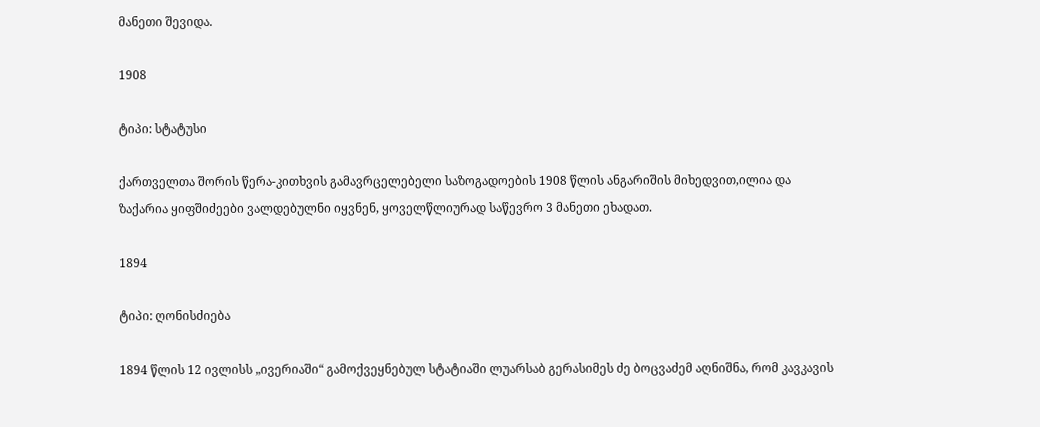მანეთი შევიდა.

1908

ტიპი: სტატუსი

ქართველთა შორის წერა-კითხვის გამავრცელებელი საზოგადოების 1908 წლის ანგარიშის მიხედვით,ილია და ზაქარია ყიფშიძეები ვალდებულნი იყვნენ, ყოველწლიურად საწევრო 3 მანეთი ეხადათ.

1894

ტიპი: ღონისძიება

1894 წლის 12 ივლისს „ივერიაში“ გამოქვეყნებულ სტატიაში ლუარსაბ გერასიმეს ძე ბოცვაძემ აღნიშნა, რომ კავკავის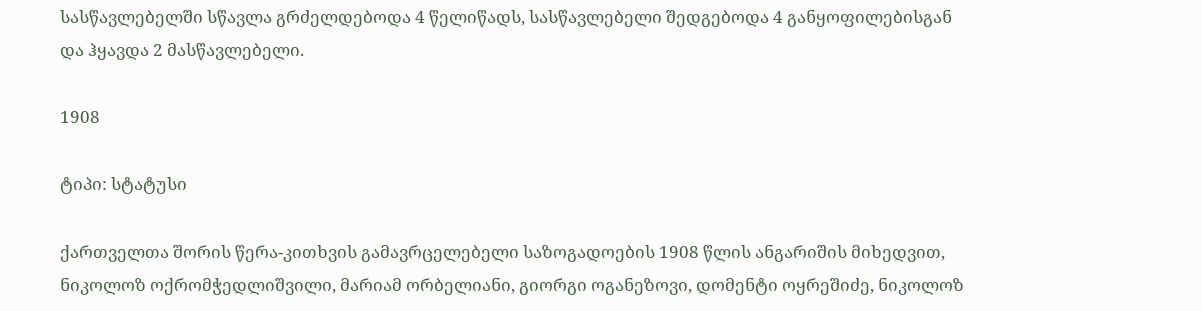სასწავლებელში სწავლა გრძელდებოდა 4 წელიწადს, სასწავლებელი შედგებოდა 4 განყოფილებისგან და ჰყავდა 2 მასწავლებელი.

1908

ტიპი: სტატუსი

ქართველთა შორის წერა-კითხვის გამავრცელებელი საზოგადოების 1908 წლის ანგარიშის მიხედვით, ნიკოლოზ ოქრომჭედლიშვილი, მარიამ ორბელიანი, გიორგი ოგანეზოვი, დომენტი ოყრეშიძე, ნიკოლოზ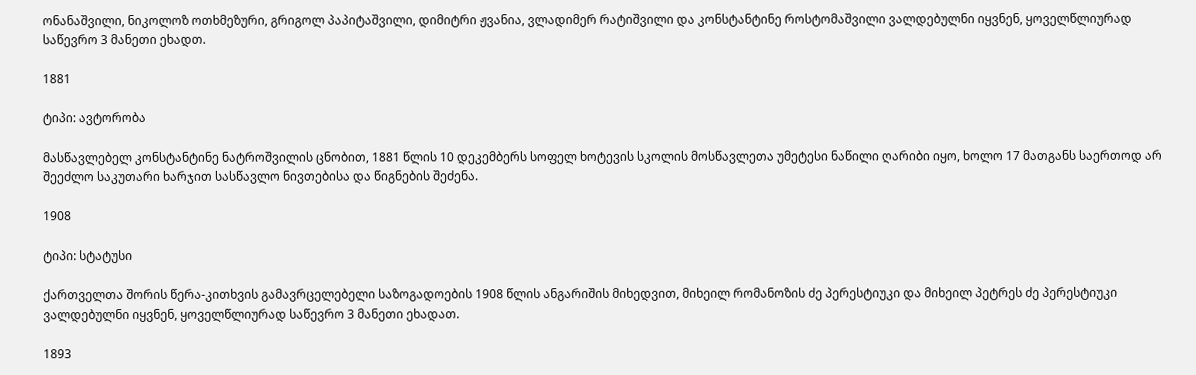ონანაშვილი, ნიკოლოზ ოთხმეზური, გრიგოლ პაპიტაშვილი, დიმიტრი ჟვანია, ვლადიმერ რატიშვილი და კონსტანტინე როსტომაშვილი ვალდებულნი იყვნენ, ყოველწლიურად საწევრო 3 მანეთი ეხადთ.

1881

ტიპი: ავტორობა

მასწავლებელ კონსტანტინე ნატროშვილის ცნობით, 1881 წლის 10 დეკემბერს სოფელ ხოტევის სკოლის მოსწავლეთა უმეტესი ნაწილი ღარიბი იყო, ხოლო 17 მათგანს საერთოდ არ შეეძლო საკუთარი ხარჯით სასწავლო ნივთებისა და წიგნების შეძენა.

1908

ტიპი: სტატუსი

ქართველთა შორის წერა-კითხვის გამავრცელებელი საზოგადოების 1908 წლის ანგარიშის მიხედვით, მიხეილ რომანოზის ძე პერესტიუკი და მიხეილ პეტრეს ძე პერესტიუკი ვალდებულნი იყვნენ, ყოველწლიურად საწევრო 3 მანეთი ეხადათ.

1893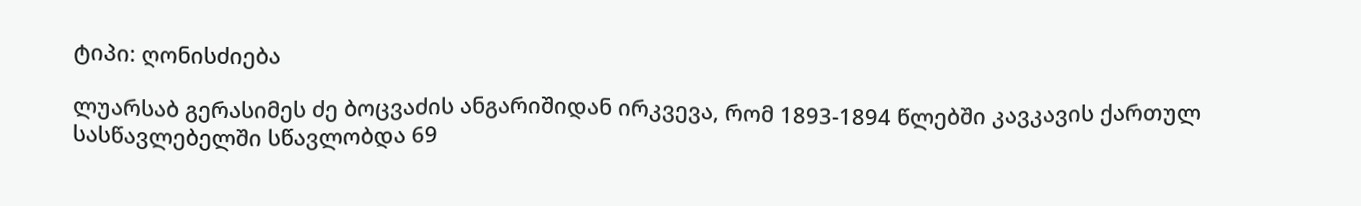ტიპი: ღონისძიება

ლუარსაბ გერასიმეს ძე ბოცვაძის ანგარიშიდან ირკვევა, რომ 1893-1894 წლებში კავკავის ქართულ სასწავლებელში სწავლობდა 69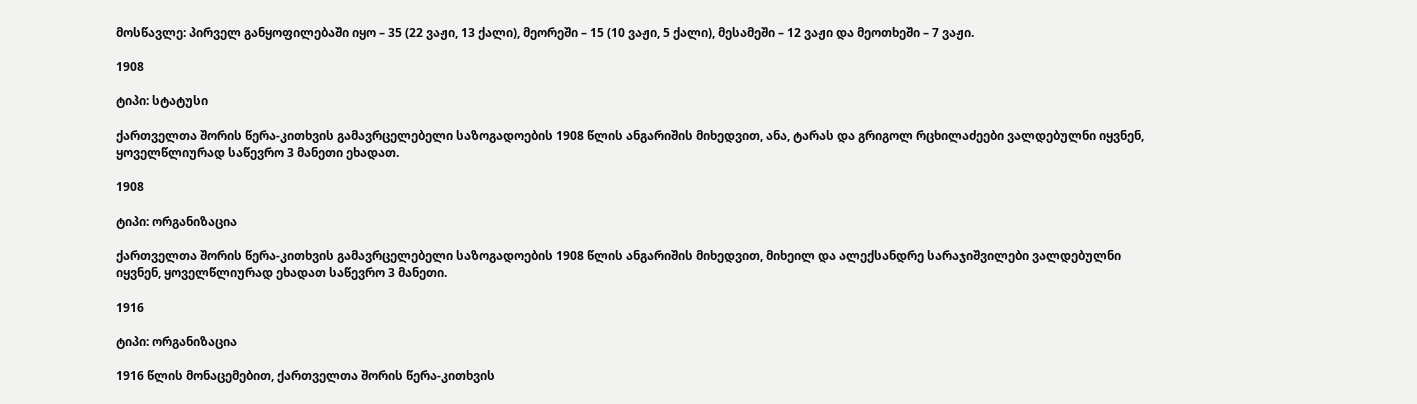მოსწავლე: პირველ განყოფილებაში იყო – 35 (22 ვაჟი, 13 ქალი), მეორეში – 15 (10 ვაჟი, 5 ქალი), მესამეში – 12 ვაჟი და მეოთხეში – 7 ვაჟი.

1908

ტიპი: სტატუსი

ქართველთა შორის წერა-კითხვის გამავრცელებელი საზოგადოების 1908 წლის ანგარიშის მიხედვით, ანა, ტარას და გრიგოლ რცხილაძეები ვალდებულნი იყვნენ, ყოველწლიურად საწევრო 3 მანეთი ეხადათ.

1908

ტიპი: ორგანიზაცია

ქართველთა შორის წერა-კითხვის გამავრცელებელი საზოგადოების 1908 წლის ანგარიშის მიხედვით, მიხეილ და ალექსანდრე სარაჯიშვილები ვალდებულნი იყვნენ, ყოველწლიურად ეხადათ საწევრო 3 მანეთი.

1916

ტიპი: ორგანიზაცია

1916 წლის მონაცემებით, ქართველთა შორის წერა-კითხვის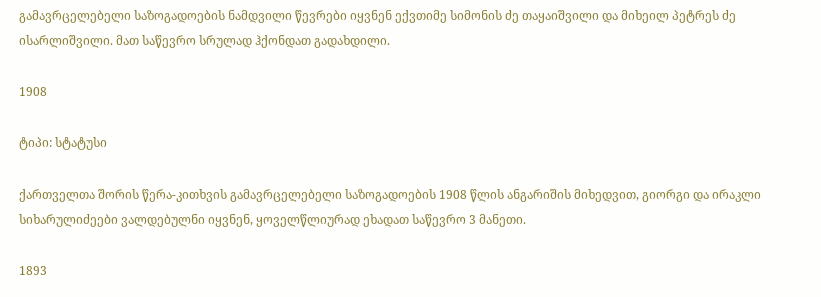გამავრცელებელი საზოგადოების ნამდვილი წევრები იყვნენ ექვთიმე სიმონის ძე თაყაიშვილი და მიხეილ პეტრეს ძე ისარლიშვილი. მათ საწევრო სრულად ჰქონდათ გადახდილი.

1908

ტიპი: სტატუსი

ქართველთა შორის წერა-კითხვის გამავრცელებელი საზოგადოების 1908 წლის ანგარიშის მიხედვით, გიორგი და ირაკლი სიხარულიძეები ვალდებულნი იყვნენ, ყოველწლიურად ეხადათ საწევრო 3 მანეთი.

1893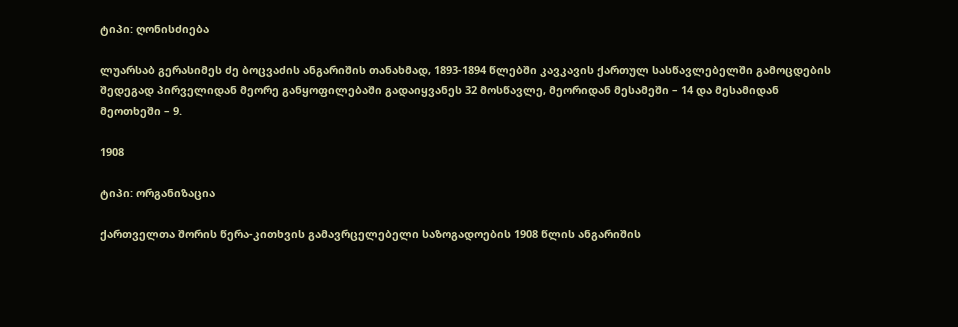ტიპი: ღონისძიება

ლუარსაბ გერასიმეს ძე ბოცვაძის ანგარიშის თანახმად, 1893-1894 წლებში კავკავის ქართულ სასწავლებელში გამოცდების შედეგად პირველიდან მეორე განყოფილებაში გადაიყვანეს 32 მოსწავლე, მეორიდან მესამეში – 14 და მესამიდან მეოთხეში – 9.

1908

ტიპი: ორგანიზაცია

ქართველთა შორის წერა-კითხვის გამავრცელებელი საზოგადოების 1908 წლის ანგარიშის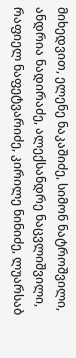მიხედვით, ელენე ნაკაშიძე, სიმონ ნატროშვილი, ანდრია ნადირაძე, ალექსანდრე ნაცვლიშვილი, რაფიელ ნაფეტვარიძე, კირილე ნინიძე, ლუარსაბ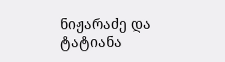ნიჟარაძე და ტატიანა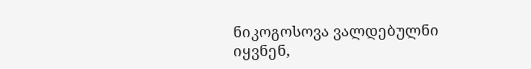ნიკოგოსოვა ვალდებულნი იყვნენ,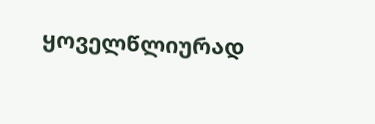ყოველწლიურად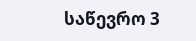საწევრო 3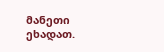მანეთი ეხადათ.